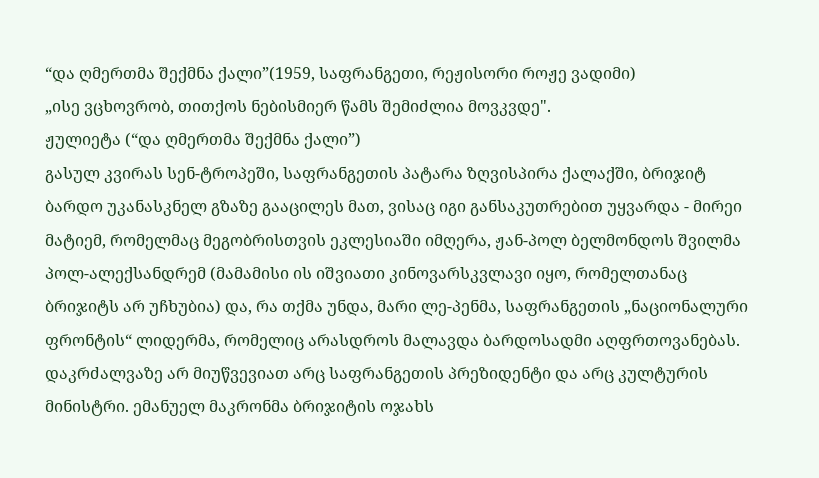“და ღმერთმა შექმნა ქალი”(1959, საფრანგეთი, რეჟისორი როჟე ვადიმი)
„ისე ვცხოვრობ, თითქოს ნებისმიერ წამს შემიძლია მოვკვდე".
ჟულიეტა (“და ღმერთმა შექმნა ქალი”)
გასულ კვირას სენ-ტროპეში, საფრანგეთის პატარა ზღვისპირა ქალაქში, ბრიჯიტ ბარდო უკანასკნელ გზაზე გააცილეს მათ, ვისაც იგი განსაკუთრებით უყვარდა - მირეი მატიემ, რომელმაც მეგობრისთვის ეკლესიაში იმღერა, ჟან-პოლ ბელმონდოს შვილმა პოლ-ალექსანდრემ (მამამისი ის იშვიათი კინოვარსკვლავი იყო, რომელთანაც ბრიჯიტს არ უჩხუბია) და, რა თქმა უნდა, მარი ლე-პენმა, საფრანგეთის „ნაციონალური ფრონტის“ ლიდერმა, რომელიც არასდროს მალავდა ბარდოსადმი აღფრთოვანებას. დაკრძალვაზე არ მიუწვევიათ არც საფრანგეთის პრეზიდენტი და არც კულტურის მინისტრი. ემანუელ მაკრონმა ბრიჯიტის ოჯახს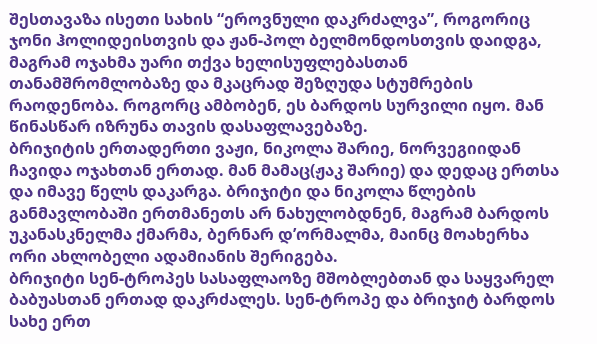შესთავაზა ისეთი სახის “ეროვნული დაკრძალვა”, როგორიც ჯონი ჰოლიდეისთვის და ჟან-პოლ ბელმონდოსთვის დაიდგა, მაგრამ ოჯახმა უარი თქვა ხელისუფლებასთან თანამშრომლობაზე და მკაცრად შეზღუდა სტუმრების რაოდენობა. როგორც ამბობენ, ეს ბარდოს სურვილი იყო. მან წინასწარ იზრუნა თავის დასაფლავებაზე.
ბრიჯიტის ერთადერთი ვაჟი, ნიკოლა შარიე, ნორვეგიიდან ჩავიდა ოჯახთან ერთად. მან მამაც(ჟაკ შარიე) და დედაც ერთსა და იმავე წელს დაკარგა. ბრიჯიტი და ნიკოლა წლების განმავლობაში ერთმანეთს არ ნახულობდნენ, მაგრამ ბარდოს უკანასკნელმა ქმარმა, ბერნარ დ’ორმალმა, მაინც მოახერხა ორი ახლობელი ადამიანის შერიგება.
ბრიჯიტი სენ-ტროპეს სასაფლაოზე მშობლებთან და საყვარელ ბაბუასთან ერთად დაკრძალეს. სენ-ტროპე და ბრიჯიტ ბარდოს სახე ერთ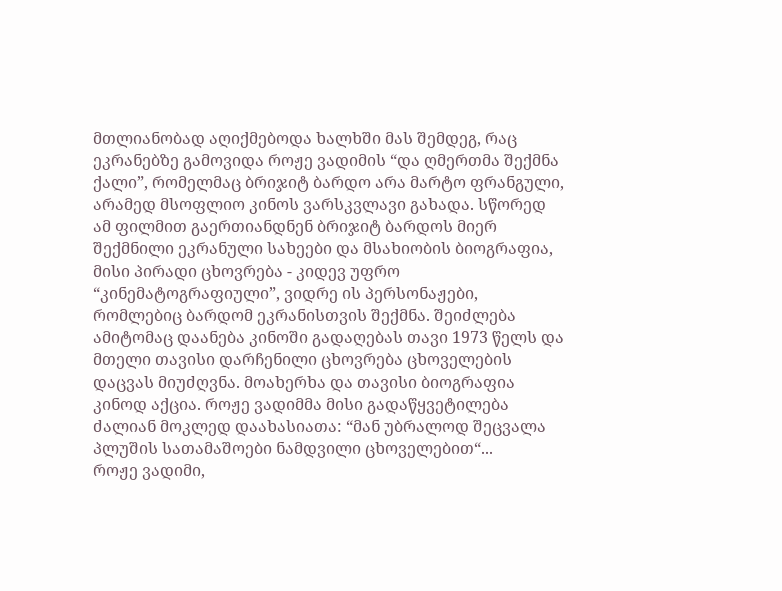მთლიანობად აღიქმებოდა ხალხში მას შემდეგ, რაც ეკრანებზე გამოვიდა როჟე ვადიმის “და ღმერთმა შექმნა ქალი”, რომელმაც ბრიჯიტ ბარდო არა მარტო ფრანგული, არამედ მსოფლიო კინოს ვარსკვლავი გახადა. სწორედ ამ ფილმით გაერთიანდნენ ბრიჯიტ ბარდოს მიერ შექმნილი ეკრანული სახეები და მსახიობის ბიოგრაფია, მისი პირადი ცხოვრება - კიდევ უფრო “კინემატოგრაფიული”, ვიდრე ის პერსონაჟები, რომლებიც ბარდომ ეკრანისთვის შექმნა. შეიძლება ამიტომაც დაანება კინოში გადაღებას თავი 1973 წელს და მთელი თავისი დარჩენილი ცხოვრება ცხოველების დაცვას მიუძღვნა. მოახერხა და თავისი ბიოგრაფია კინოდ აქცია. როჟე ვადიმმა მისი გადაწყვეტილება ძალიან მოკლედ დაახასიათა: “მან უბრალოდ შეცვალა პლუშის სათამაშოები ნამდვილი ცხოველებით“...
როჟე ვადიმი,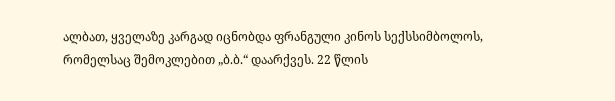ალბათ, ყველაზე კარგად იცნობდა ფრანგული კინოს სექსსიმბოლოს, რომელსაც შემოკლებით „ბ.ბ.“ დაარქვეს. 22 წლის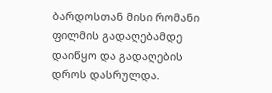ბარდოსთან მისი რომანი ფილმის გადაღებამდე დაიწყო და გადაღების დროს დასრულდა.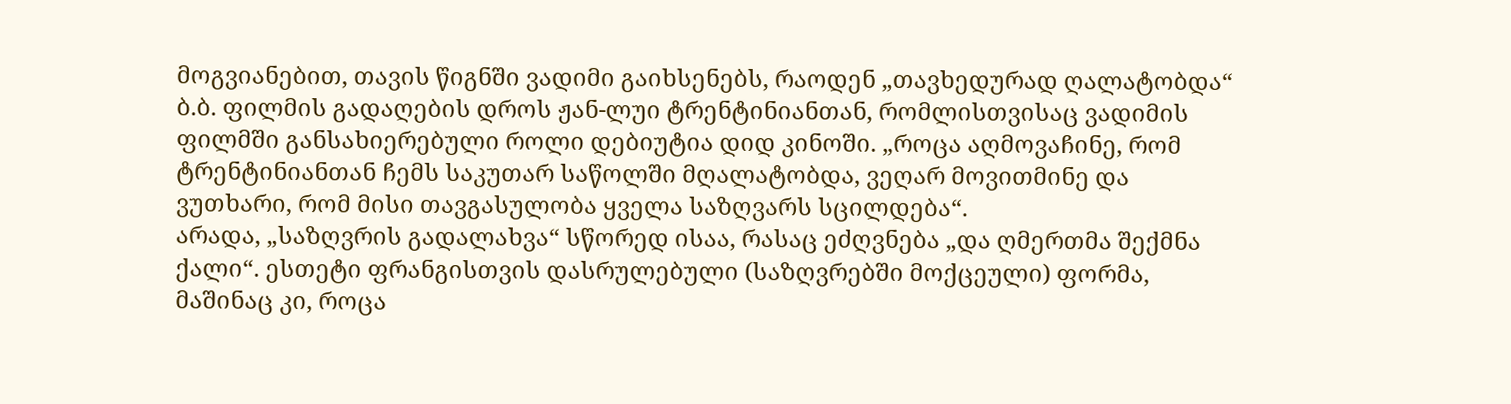მოგვიანებით, თავის წიგნში ვადიმი გაიხსენებს, რაოდენ „თავხედურად ღალატობდა“ ბ.ბ. ფილმის გადაღების დროს ჟან-ლუი ტრენტინიანთან, რომლისთვისაც ვადიმის ფილმში განსახიერებული როლი დებიუტია დიდ კინოში. „როცა აღმოვაჩინე, რომ ტრენტინიანთან ჩემს საკუთარ საწოლში მღალატობდა, ვეღარ მოვითმინე და ვუთხარი, რომ მისი თავგასულობა ყველა საზღვარს სცილდება“.
არადა, „საზღვრის გადალახვა“ სწორედ ისაა, რასაც ეძღვნება „და ღმერთმა შექმნა ქალი“. ესთეტი ფრანგისთვის დასრულებული (საზღვრებში მოქცეული) ფორმა, მაშინაც კი, როცა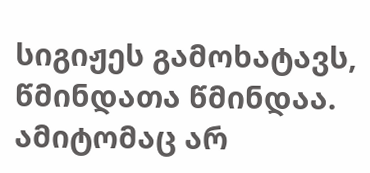სიგიჟეს გამოხატავს, წმინდათა წმინდაა. ამიტომაც არ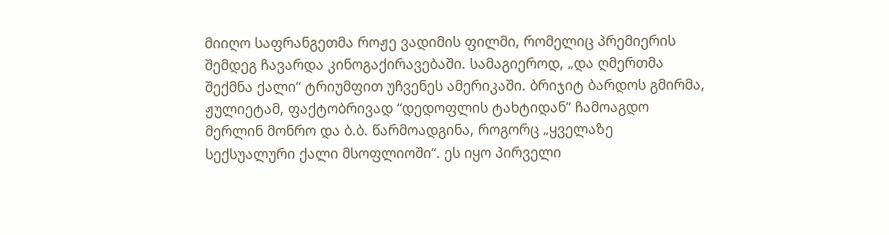მიიღო საფრანგეთმა როჟე ვადიმის ფილმი, რომელიც პრემიერის შემდეგ ჩავარდა კინოგაქირავებაში. სამაგიეროდ, „და ღმერთმა შექმნა ქალი“ ტრიუმფით უჩვენეს ამერიკაში. ბრიჯიტ ბარდოს გმირმა, ჟულიეტამ, ფაქტობრივად “დედოფლის ტახტიდან” ჩამოაგდო მერლინ მონრო და ბ.ბ. წარმოადგინა, როგორც „ყველაზე სექსუალური ქალი მსოფლიოში“. ეს იყო პირველი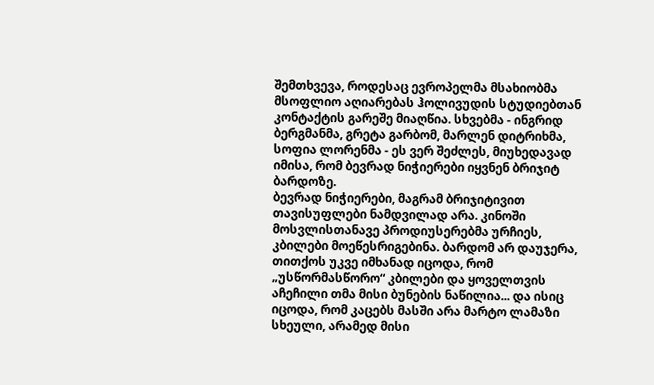შემთხვევა, როდესაც ევროპელმა მსახიობმა მსოფლიო აღიარებას ჰოლივუდის სტუდიებთან კონტაქტის გარეშე მიაღწია. სხვებმა - ინგრიდ ბერგმანმა, გრეტა გარბომ, მარლენ დიტრიხმა, სოფია ლორენმა - ეს ვერ შეძლეს, მიუხედავად იმისა, რომ ბევრად ნიჭიერები იყვნენ ბრიჯიტ ბარდოზე.
ბევრად ნიჭიერები, მაგრამ ბრიჯიტივით თავისუფლები ნამდვილად არა. კინოში მოსვლისთანავე პროდიუსერებმა ურჩიეს, კბილები მოეწესრიგებინა. ბარდომ არ დაუჯერა, თითქოს უკვე იმხანად იცოდა, რომ „უსწორმასწორო“ კბილები და ყოველთვის აჩეჩილი თმა მისი ბუნების ნაწილია... და ისიც იცოდა, რომ კაცებს მასში არა მარტო ლამაზი სხეული, არამედ მისი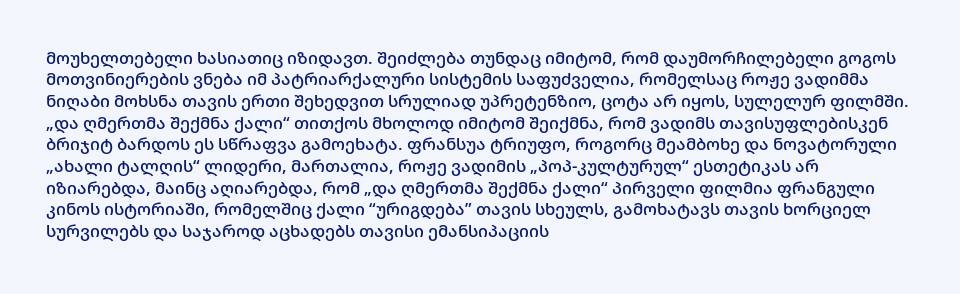მოუხელთებელი ხასიათიც იზიდავთ. შეიძლება თუნდაც იმიტომ, რომ დაუმორჩილებელი გოგოს მოთვინიერების ვნება იმ პატრიარქალური სისტემის საფუძველია, რომელსაც როჟე ვადიმმა ნიღაბი მოხსნა თავის ერთი შეხედვით სრულიად უპრეტენზიო, ცოტა არ იყოს, სულელურ ფილმში.
„და ღმერთმა შექმნა ქალი“ თითქოს მხოლოდ იმიტომ შეიქმნა, რომ ვადიმს თავისუფლებისკენ ბრიჯიტ ბარდოს ეს სწრაფვა გამოეხატა. ფრანსუა ტრიუფო, როგორც მეამბოხე და ნოვატორული „ახალი ტალღის“ ლიდერი, მართალია, როჟე ვადიმის „პოპ-კულტურულ“ ესთეტიკას არ იზიარებდა, მაინც აღიარებდა, რომ „და ღმერთმა შექმნა ქალი“ პირველი ფილმია ფრანგული კინოს ისტორიაში, რომელშიც ქალი “ურიგდება” თავის სხეულს, გამოხატავს თავის ხორციელ სურვილებს და საჯაროდ აცხადებს თავისი ემანსიპაციის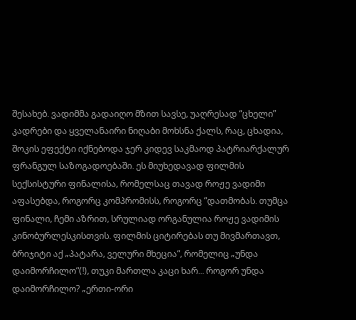შესახებ. ვადიმმა გადაიღო მზით სავსე, უაღრესად “ცხელი” კადრები და ყველანაირი ნიღაბი მოხსნა ქალს, რაც, ცხადია, შოკის ეფექტი იქნებოდა ჯერ კიდევ საკმაოდ პატრიარქალურ ფრანგულ საზოგადოებაში. ეს მიუხედავად ფილმის სექსისტური ფინალისა, რომელსაც თავად როჟე ვადიმი აფასებდა, როგორც კომპრომისს, როგორც “დათმობას. თუმცა ფინალი, ჩემი აზრით, სრულიად ორგანულია როჟე ვადიმის კინობურლესკისთვის. ფილმის ციტირებას თუ მივმართავთ, ბრიჯიტი აქ „პატარა, ველური მხეცია“, რომელიც „უნდა დაიმორჩილო“(!), თუკი მართლა კაცი ხარ... როგორ უნდა დაიმორჩილო? „ერთი-ორი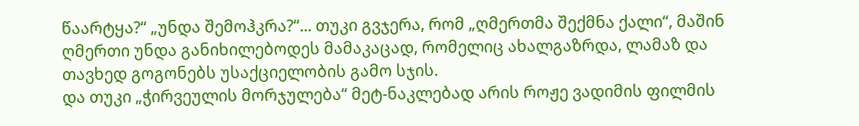წაარტყა?“ „უნდა შემოჰკრა?“... თუკი გვჯერა, რომ „ღმერთმა შექმნა ქალი“, მაშინ ღმერთი უნდა განიხილებოდეს მამაკაცად, რომელიც ახალგაზრდა, ლამაზ და თავხედ გოგონებს უსაქციელობის გამო სჯის.
და თუკი „ჭირვეულის მორჯულება“ მეტ-ნაკლებად არის როჟე ვადიმის ფილმის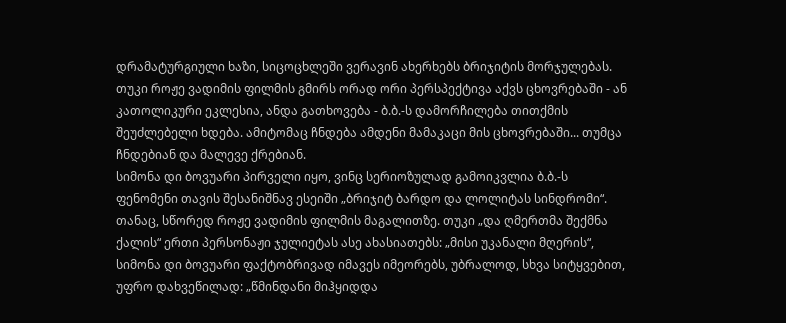დრამატურგიული ხაზი, სიცოცხლეში ვერავინ ახერხებს ბრიჯიტის მორჯულებას. თუკი როჟე ვადიმის ფილმის გმირს ორად ორი პერსპექტივა აქვს ცხოვრებაში - ან კათოლიკური ეკლესია, ანდა გათხოვება - ბ.ბ.-ს დამორჩილება თითქმის შეუძლებელი ხდება. ამიტომაც ჩნდება ამდენი მამაკაცი მის ცხოვრებაში... თუმცა ჩნდებიან და მალევე ქრებიან.
სიმონა დი ბოვუარი პირველი იყო, ვინც სერიოზულად გამოიკვლია ბ.ბ.-ს ფენომენი თავის შესანიშნავ ესეიში „ბრიჯიტ ბარდო და ლოლიტას სინდრომი“. თანაც, სწორედ როჟე ვადიმის ფილმის მაგალითზე. თუკი „და ღმერთმა შექმნა ქალის“ ერთი პერსონაჟი ჯულიეტას ასე ახასიათებს: „მისი უკანალი მღერის“, სიმონა დი ბოვუარი ფაქტობრივად იმავეს იმეორებს, უბრალოდ, სხვა სიტყვებით, უფრო დახვეწილად: „წმინდანი მიჰყიდდა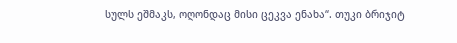სულს ეშმაკს, ოღონდაც მისი ცეკვა ენახა“. თუკი ბრიჯიტ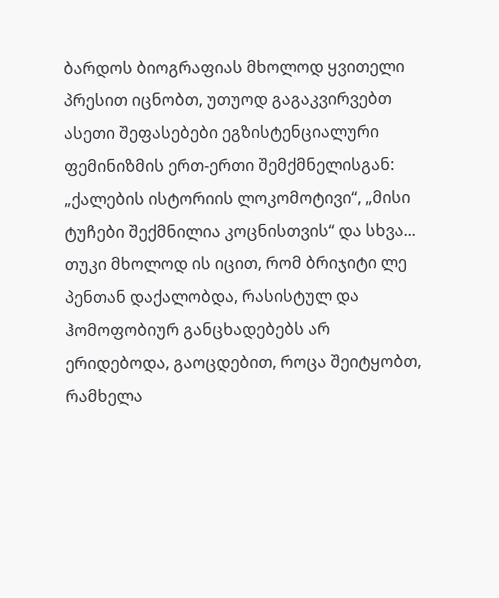ბარდოს ბიოგრაფიას მხოლოდ ყვითელი პრესით იცნობთ, უთუოდ გაგაკვირვებთ ასეთი შეფასებები ეგზისტენციალური ფემინიზმის ერთ-ერთი შემქმნელისგან: „ქალების ისტორიის ლოკომოტივი“, „მისი ტუჩები შექმნილია კოცნისთვის“ და სხვა... თუკი მხოლოდ ის იცით, რომ ბრიჯიტი ლე პენთან დაქალობდა, რასისტულ და ჰომოფობიურ განცხადებებს არ ერიდებოდა, გაოცდებით, როცა შეიტყობთ, რამხელა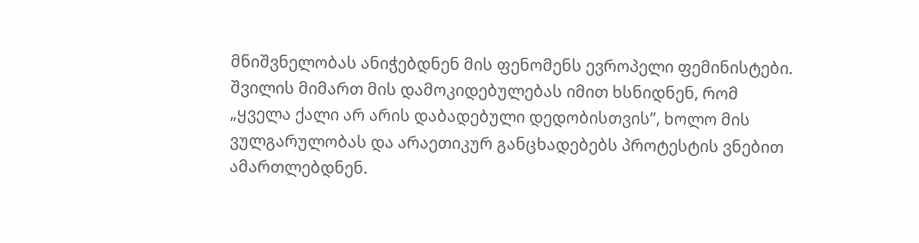მნიშვნელობას ანიჭებდნენ მის ფენომენს ევროპელი ფემინისტები. შვილის მიმართ მის დამოკიდებულებას იმით ხსნიდნენ, რომ „ყველა ქალი არ არის დაბადებული დედობისთვის”, ხოლო მის ვულგარულობას და არაეთიკურ განცხადებებს პროტესტის ვნებით ამართლებდნენ.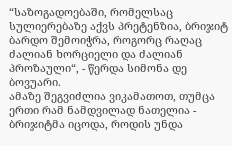“საზოგადოებაში, რომელსაც სულიერებაზე აქვს პრეტენზია, ბრიჯიტ ბარდო შემოიჭრა, როგორც რაღაც ძალიან ხორციელი და ძალიან პროზაული“, - წერდა სიმონა დე ბოვუარი.
ამაზე შეგვიძლია ვიკამათოთ, თუმცა ერთი რამ ნამდვილად ნათელია - ბრიჯიტმა იცოდა, როდის უნდა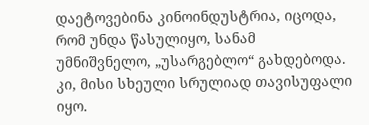დაეტოვებინა კინოინდუსტრია, იცოდა, რომ უნდა წასულიყო, სანამ უმნიშვნელო, „უსარგებლო“ გახდებოდა. კი, მისი სხეული სრულიად თავისუფალი იყო.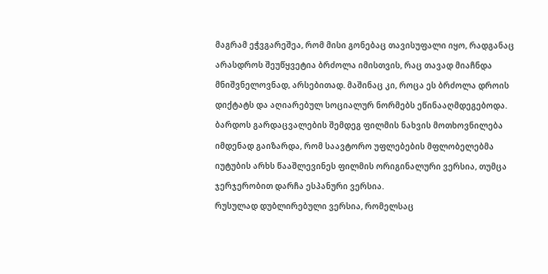მაგრამ ეჭვგარეშეა, რომ მისი გონებაც თავისუფალი იყო, რადგანაც არასდროს შეუწყვეტია ბრძოლა იმისთვის, რაც თავად მიაჩნდა მნიშვნელოვნად, არსებითად. მაშინაც კი, როცა ეს ბრძოლა დროის დიქტატს და აღიარებულ სოციალურ ნორმებს ეწინააღმდეგებოდა.
ბარდოს გარდაცვალების შემდეგ ფილმის ნახვის მოთხოვნილება იმდენად გაიზარდა, რომ საავტორო უფლებების მფლობელებმა იუტუბის არხს წააშლევინეს ფილმის ორიგინალური ვერსია, თუმცა ჯერჯერობით დარჩა ესპანური ვერსია.
რუსულად დუბლირებული ვერსია, რომელსაც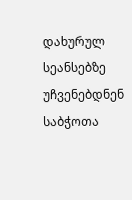დახურულ სეანსებზე უჩვენებდნენ საბჭოთა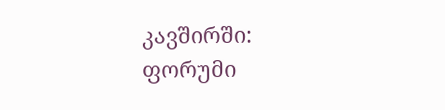კავშირში:
ფორუმი